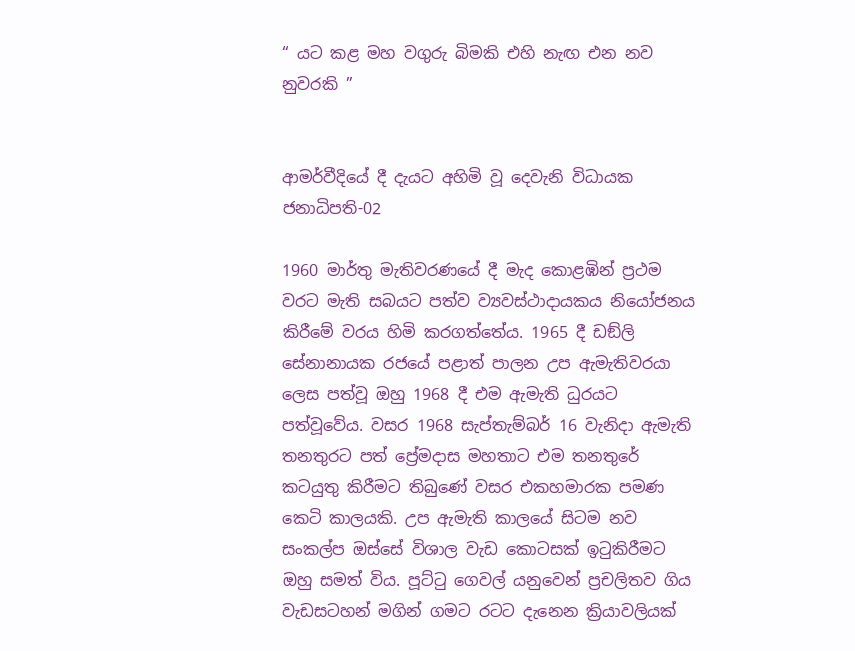“ යට කළ මහ වගුරු බිමකි එහි නැඟ එන නව නුවරකි ”


ආමර්වීදියේ දී දැයට අහිමි වූ දෙවැනි විධායක ජනාධිපති-02

1960 මාර්තු මැතිවරණයේ දී මැද කොළඹින් ප්‍රථම වරට මැති සබයට පත්ව ව්‍යවස්ථාදායකය නියෝජනය කිරීමේ වරය හිමි කරගත්තේය. 1965 දී ඩඞ්ලි සේනානායක රජයේ පළාත් පාලන උප ඇමැතිවරයා ලෙස පත්වූ ඔහු 1968 දී එම ඇමැති ධුරයට පත්වූවේය. වසර 1968 සැප්තැම්බර් 16 වැනිදා ඇමැති තනතුරට පත් ප්‍රේමදාස මහතාට එම තනතුරේ කටයුතු කිරීමට තිබුණේ වසර එකහමාරක පමණ කෙටි කාලයකි. උප ඇමැති කාලයේ සිටම නව සංකල්ප ඔස්සේ විශාල වැඩ කොටසක් ඉටුකිරීමට ඔහු සමත් විය. පූට්ටු ගෙවල් යනුවෙන් ප්‍රචලිතව ගිය වැඩසටහන් මගින් ගමට රටට දැනෙන ක්‍රියාවලියක්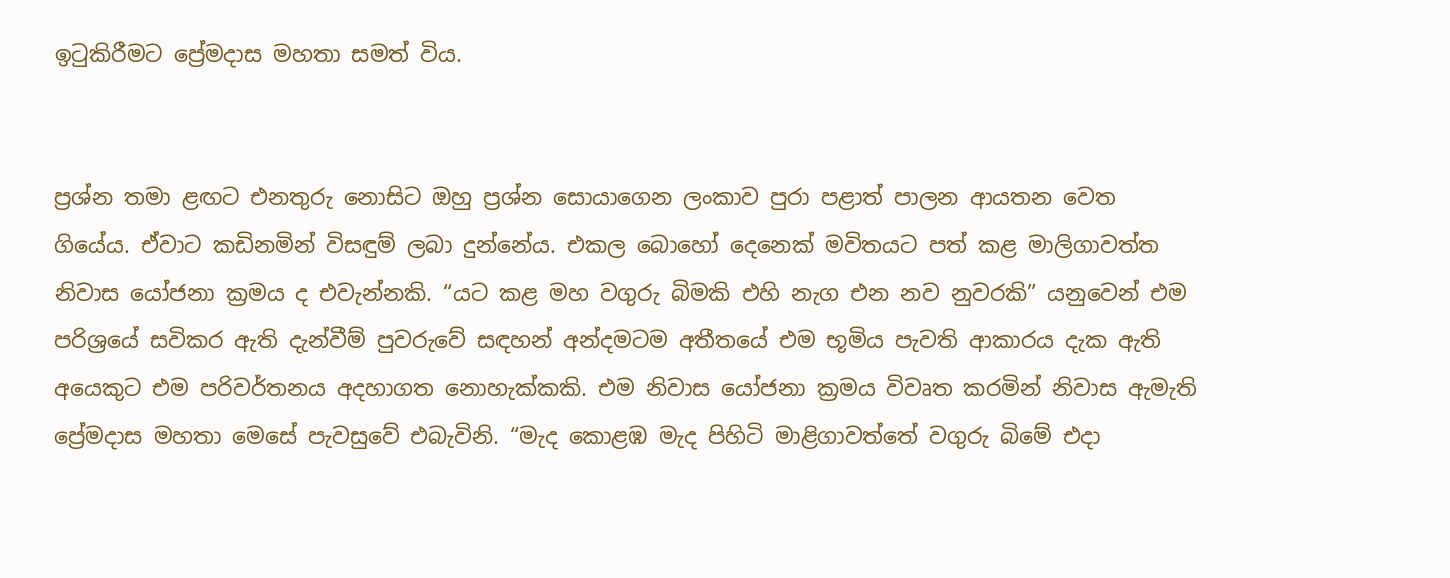ඉටුකිරීමට ප්‍රේමදාස මහතා සමත් විය.


ප්‍රශ්න තමා ළඟට එනතුරු නොසිට ඔහු ප්‍රශ්න සොයාගෙන ලංකාව පුරා පළාත් පාලන ආයතන වෙත ගියේය. ඒවාට කඩිනමින් විසඳුම් ලබා දුන්නේය. එකල බොහෝ දෙනෙක් මවිතයට පත් කළ මාලිගාවත්ත නිවාස යෝජනා ක්‍රමය ද එවැන්නකි. “යට කළ මහ වගුරු බිමකි එහි නැග එන නව නුවරකි” යනුවෙන් එම පරිශ්‍රයේ සවිකර ඇති දැන්වීම් පුවරුවේ සඳහන් අන්දමටම අතීතයේ එම භූමිය පැවති ආකාරය දැක ඇති අයෙකුට එම පරිවර්තනය අදහාගත නොහැක්කකි. එම නිවාස යෝජනා ක්‍රමය විවෘත කරමින් නිවාස ඇමැති ප්‍රේමදාස මහතා මෙසේ පැවසුවේ එබැවිනි. “මැද කොළඹ මැද පිහිටි මාළිගාවත්තේ වගුරු බිමේ එදා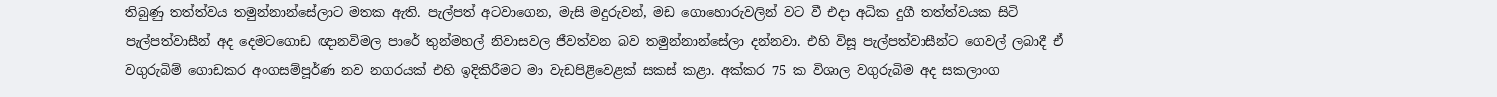තිබුණු තත්ත්වය තමුන්නාන්සේලාට මතක ඇති. පැල්පත් අටවාගෙන, මැසි මදුරුවන්, මඩ ගොහොරුවලින් වට වී එදා අධික දුගී තත්ත්වයක සිටි පැල්පත්වාසීන් අද දෙමටගොඩ ඥානවිමල පාරේ තුන්මහල් නිවාසවල ජීවත්වන බව තමුන්නාන්සේලා දන්නවා. එහි විසූ පැල්පත්වාසීන්ට ගෙවල් ලබාදී ඒ වගුරුබිම් ගොඩකර අංගසම්පූර්ණ නව නගරයක් එහි ඉදිකිරීමට මා වැඩපිළිවෙළක් සකස් කළා. අක්කර 75 ක විශාල වගුරුබිම අද සකලාංග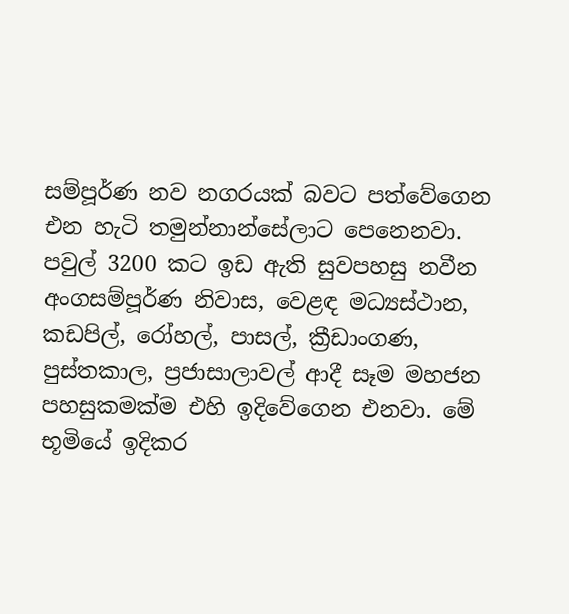සම්පූර්ණ නව නගරයක් බවට පත්වේගෙන එන හැටි තමුන්නාන්සේලාට පෙනෙනවා. පවුල් 3200 කට ඉඩ ඇති සුවපහසු නවීන අංගසම්පූර්ණ නිවාස, වෙළඳ මධ්‍යස්ථාන, කඩපිල්, රෝහල්, පාසල්, ක්‍රීඩාංගණ, පුස්තකාල, ප්‍රජාසාලාවල් ආදී සෑම මහජන පහසුකමක්ම එහි ඉදිවේගෙන එනවා. මේ භූමියේ ඉදිකර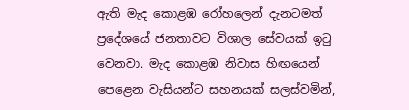ඇති මැද කොළඹ රෝහලෙන් දැනටමත් ප්‍රදේශයේ ජනතාවට විශාල සේවයක් ඉටු වෙනවා. මැද කොළඹ නිවාස හිඟයෙන් පෙළෙන වැසියන්ට සහනයක් සලස්වමින්,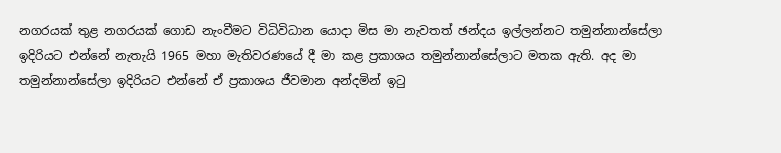නගරයක් තුළ නගරයක් ගොඩ නැංවීමට විධිවිධාන යොදා මිස මා නැවතත් ඡන්දය ඉල්ලන්නට තමුන්නාන්සේලා ඉදිරියට එන්නේ නැතැයි 1965 මහා මැතිවරණයේ දී මා කළ ප්‍රකාශය තමුන්නාන්සේලාට මතක ඇති. අද මා තමුන්නාන්සේලා ඉදිරියට එන්නේ ඒ ප්‍රකාශය ජීවමාන අන්දමින් ඉටු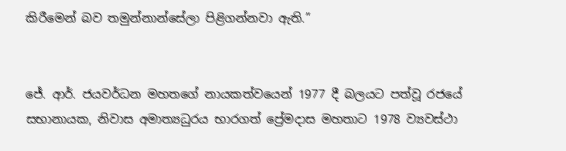කිරීමෙන් බව තමුන්නාන්සේලා පිළිගන්නවා ඇති.”


ජේ. ආර්. ජයවර්ධන මහතගේ නායකත්වයෙන් 1977 දී බලයට පත්වූ රජයේ සභානායක, නිවාස අමාත්‍යධුරය භාරගත් ප්‍රේමදාස මහතාට 1978 ව්‍යවස්ථා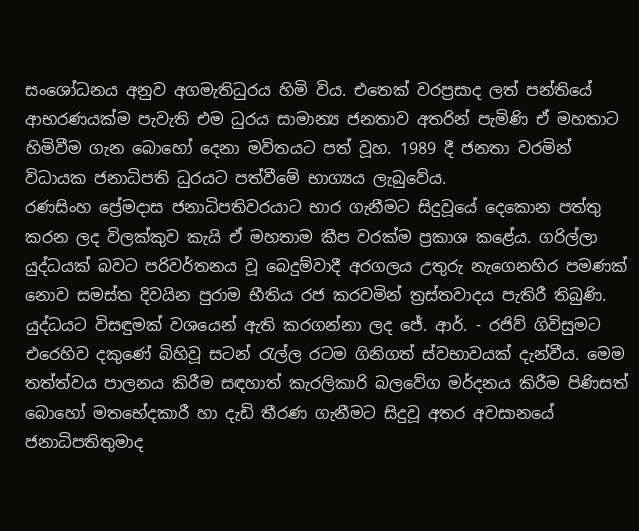සංශෝධනය අනුව අගමැතිධුරය හිමි විය. එතෙක් වරප්‍රසාද ලත් පන්තියේ ආභරණයක්ම පැවැති එම ධුරය සාමාන්‍ය ජනතාව අතරින් පැමිණි ඒ මහතාට හිමිවීම ගැන බොහෝ දෙනා මවිතයට පත් වූහ. 1989 දී ජනතා වරමින් විධායක ජනාධිපති ධුරයට පත්වීමේ භාග්‍යය ලැබුවේය.
රණසිංහ ප්‍රේමදාස ජනාධිපතිවරයාට භාර ගැනීමට සිදුවූයේ දෙකොන පත්තු කරන ලද විලක්කුව කැයි ඒ මහතාම කීප වරක්ම ප්‍රකාශ කළේය. ගරිල්ලා යුද්ධයක් බවට පරිවර්තනය වූ බෙදුම්වාදී අරගලය උතුරු නැගෙනහිර පමණක් නොව සමස්ත දිවයින පුරාම භීතිය රජ කරවමින් ත්‍රස්තවාදය පැතිරී තිබුණි. යුද්ධයට විසඳුමක් වශයෙන් ඇති කරගන්නා ලද ජේ. ආර්. - රජිව් ගිවිසුමට එරෙහිව දකුණේ බිහිවූ සටන් රැල්ල රටම ගිනිගත් ස්වභාවයක් දැන්වීය. මෙම තත්ත්වය පාලනය කිරීම සඳහාත් කැරලිකාරි බලවේග මර්දනය කිරීම පිණිසත් බොහෝ මතභේදකාරී හා දැඩි තීරණ ගැනීමට සිදුවූ අතර අවසානයේ ජනාධිපතිතුමාද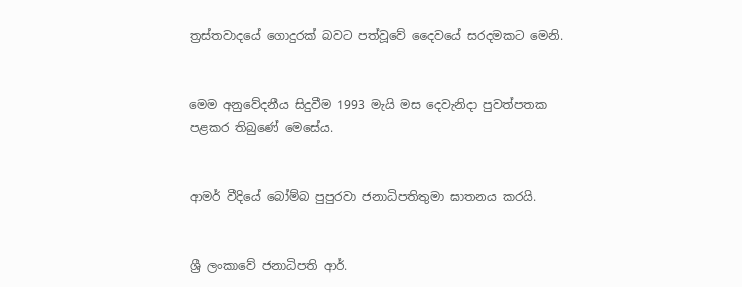ත්‍රස්තවාදයේ ගොදුරක් බවට පත්වූවේ දෛවයේ සරදමකට මෙනි.


මෙම අනුවේදනීය සිදුවීම 1993 මැයි මස දෙවැනිදා පුවත්පතක පළකර තිබුණේ මෙසේය.


ආමර් වීදියේ බෝම්බ පුපුරවා ජනාධිපතිතුමා ඝාතනය කරයි.


ශ්‍රී ලංකාවේ ජනාධිපති ආර්.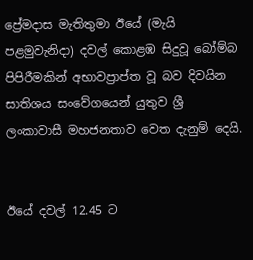ප්‍රේමදාස මැතිතුමා ඊයේ (මැයි පළමුවැනිදා) දවල් කොළඹ සිදුවූ බෝම්බ පිපිරීමකින් අභාවප්‍රාප්ත වූ බව දිවයින සාතිශය සංවේගයෙන් යුතුව ශ්‍රී ලංකාවාසී මහජනතාව වෙත දැනුම් දෙයි.


ඊයේ දවල් 12.45 ට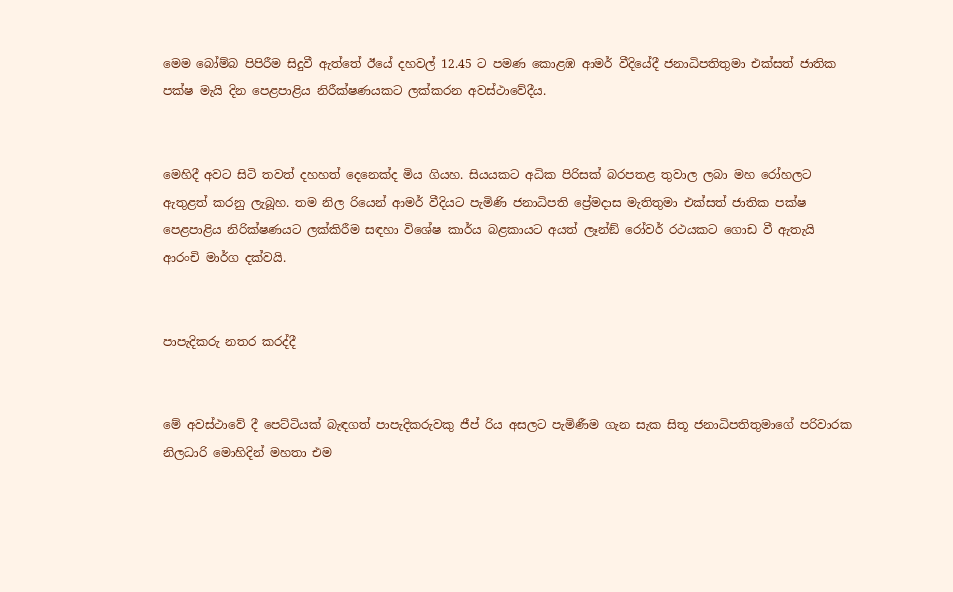මෙම බෝම්බ පිපිරීම සිදුවී ඇත්තේ ඊයේ දහවල් 12.45 ට පමණ කොළඹ ආමර් වීදියේදී ජනාධිපතිතුමා එක්සත් ජාතික පක්ෂ මැයි දින පෙළපාළිය නිරීක්ෂණයකට ලක්කරන අවස්ථාවේදීය.


මෙහිදී අවට සිටි තවත් දහහත් දෙනෙක්ද මිය ගියහ. සියයකට අධික පිරිසක් බරපතළ තුවාල ලබා මහ රෝහලට ඇතුළත් කරනු ලැබූහ. තම නිල රියෙන් ආමර් වීදියට පැමිණි ජනාධිපති ප්‍රේමදාස මැතිතුමා එක්සත් ජාතික පක්ෂ පෙළපාළිය නිරික්ෂණයට ලක්කිරීම සඳහා විශේෂ කාර්ය බළකායට අයත් ලෑන්ඞ් රෝවර් රථයකට ගොඩ වී ඇතැයි ආරංචි මාර්ග දක්වයි.


පාපැදිකරු නතර කරද්දී


මේ අවස්ථාවේ දී පෙට්ටියක් බැඳගත් පාපැදිකරුවකු ජීප් රිය අසලට පැමිණීම ගැන සැක සිතූ ජනාධිපතිතුමාගේ පරිවාරක නිලධාරි මොහිදින් මහතා එම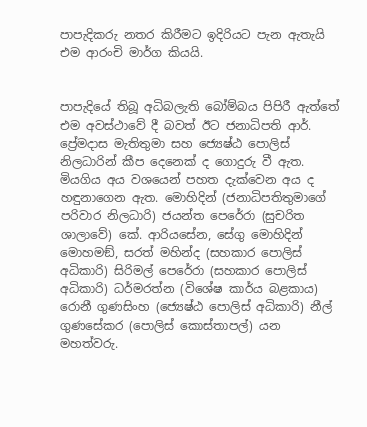පාපැදිකරු නතර කිරීමට ඉදිරියට පැන ඇතැයි එම ආරංචි මාර්ග කියයි.


පාපැදියේ තිබූ අධිබලැති බෝම්බය පිපිරී ඇත්තේ එම අවස්ථාවේ දී බවත් ඊට ජනාධිපති ආර්. ප්‍රේමදාස මැතිතුමා සහ ජ්‍යෙෂ්ඨ පොලිස් නිලධාරින් කීප දෙනෙක් ද ගොදුරු වී ඇත. මියගිය අය වශයෙන් පහත දැක්වෙන අය ද හඳුනාගෙන ඇත. මොහිදින් (ජනාධිපතිතුමාගේ පරිවාර නිලධාරි) ජයන්ත පෙරේරා (සුචරිත ශාලාවේ) කේ. ආරියසේන, සේගු මොහිදින් මොහමඞ්, සරත් මහින්ද (සහකාර පොලිස් අධිකාරි) සිරිමල් පෙරේරා (සහකාර පොලිස් අධිකාරි) ධර්මරත්න (විශේෂ කාර්ය බළකාය) රොනී ගුණසිංහ (ජ්‍යෙෂ්ඨ පොලිස් අධිකාරි) නීල් ගුණසේකර (පොලිස් කොස්තාපල්) යන මහත්වරු.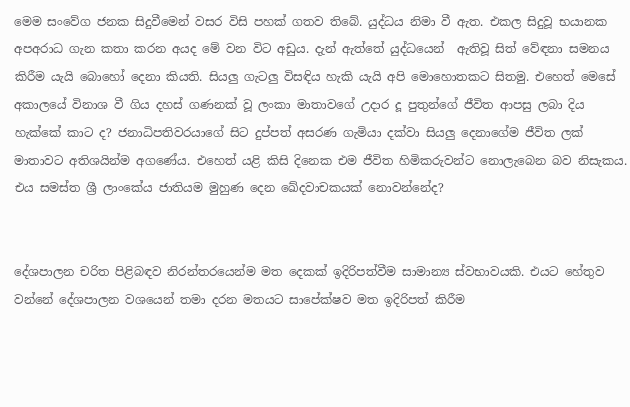මෙම සංවේග ජනක සිදුවීමෙන් වසර විසි පහක් ගතව තිබේ. යුද්ධය නිමා වී ඇත. එකල සිදුවූ භයානක අපඅරාධ ගැන කතා කරන අයද මේ වන විට අඩුය. දැන් ඇත්තේ යුද්ධයෙන්  ඇතිවූ සිත් වේඳනා සමනය කිරීම යැයි බොහෝ දෙනා කියති. සියලු ගැටලු විසඳිය හැකි යැයි අපි මොහොතකට සිතමු. එහෙත් මෙසේ අකාලයේ විනාශ වී ගිය දහස් ගණනක් වූ ලංකා මාතාවගේ උදාර දූ පුතුන්ගේ ජීවිත ආපසු ලබා දිය හැක්කේ කාට ද? ජනාධිපතිවරයාගේ සිට දුප්පත් අසරණ ගැමියා දක්වා සියලු දෙනාගේම ජීවිත ලක් මාතාවට අතිශයින්ම අගණේය. එහෙත් යළි කිසි දිනෙක එම ජීවිත හිමිකරුවන්ට නොලැබෙන බව නිසැකය. එය සමස්ත ශ්‍රී ලාංකේය ජාතියම මුහුණ දෙන ඛේදවාචකයක් නොවන්නේද?


දේශපාලන චරිත පිළිබඳව නිරන්තරයෙන්ම මත දෙකක් ඉදිරිපත්වීම සාමාන්‍ය ස්වභාවයකි. එයට හේතුව වන්නේ දේශපාලන වශයෙන් තමා දරන මතයට සාපේක්ෂව මත ඉදිරිපත් කිරීම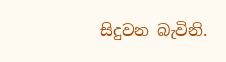සිදුවන බැවිනි.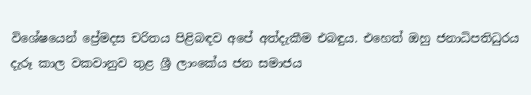විශේෂයෙන් ප්‍රේමදස චරිතය පිළිබඳව අපේ අත්දැකීම එබඳුය. එහෙත් ඔහු ජනාධිපතිධුරය දැරූ කාල වකවානුව තුළ ශ්‍රී ලාංකේය ජන සමාජය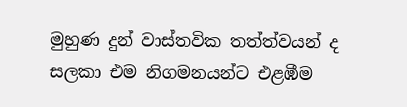මුහුණ දුන් වාස්තවික තත්ත්වයන් ද සලකා එම නිගමනයන්ට එළඹීම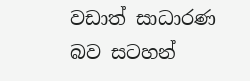වඩාත් සාධාරණ බව සටහන්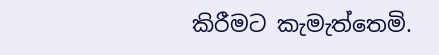කිරීමට කැමැත්තෙමි.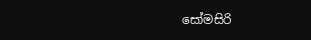සෝමසිරි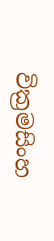වික්‍රමසිංහ